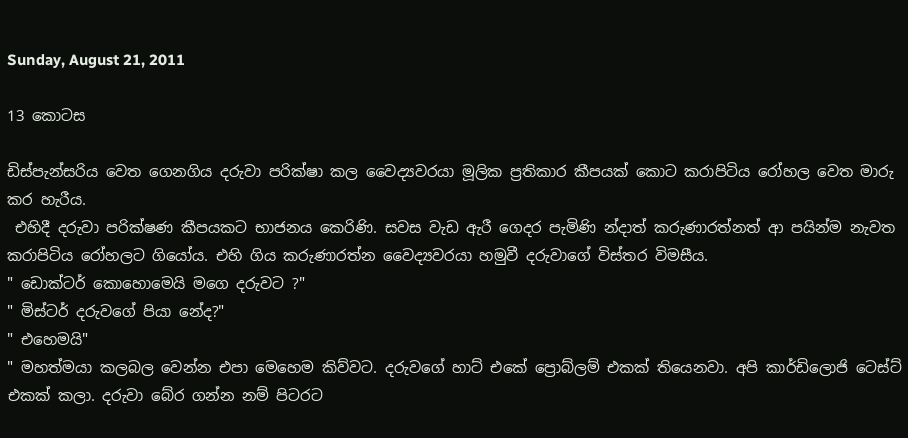Sunday, August 21, 2011

13 කොටස

ඩිස්පැන්සරිය වෙත ගෙනගිය දරුවා පරික්ෂා කල වෛද්‍යවරයා මූලික ප්‍රතිකාර කීපයක් කොට කරාපිටිය රෝහල වෙත මාරු කර හැරීය.
 එහිදී දරුවා පරික්ෂණ කීපයකට භාජනය කෙරිණි. සවස වැඩ ඇරී ගෙදර පැමිණි න්දාත් කරුණාරත්නත් ආ පයින්ම නැවත කරාපිටිය රෝහලට ගියෝය. එහි ගිය කරුණාරත්න වෛද්‍යවරයා හමුවී දරුවාගේ විස්තර විමසීය.
" ඩොක්ටර් කොහොමෙයි මගෙ දරුවට ?"
" මිස්ටර් දරුවගේ පියා නේද?"
" එහෙමයි"
" මහත්මයා කලබල වෙන්න එපා මෙහෙම කිව්වට. දරුවගේ හාට් එකේ ප්‍රොබ්ලම් එකක් තියෙනවා. අපි කාර්ඩිලොජි ටෙස්ට් එකක් කලා. දරුවා බේර ගන්න නම් පිටරට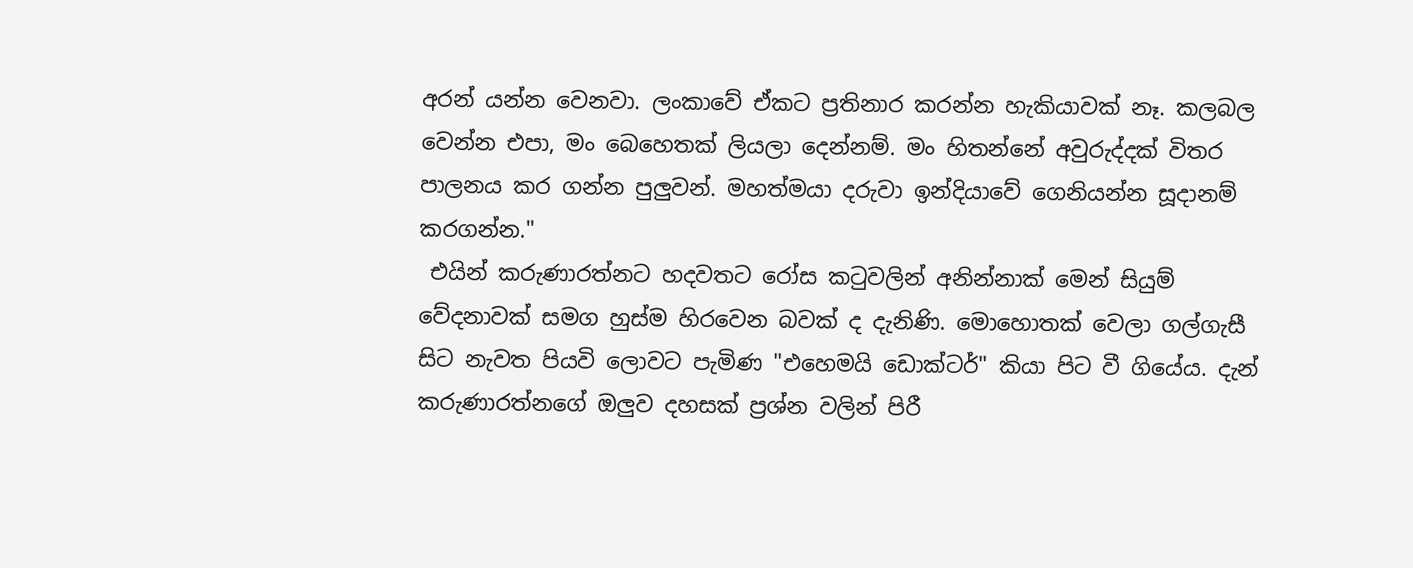අරන් යන්න වෙනවා. ලංකාවේ ඒකට ප්‍රතිනාර කරන්න හැකියාවක් නෑ. කලබල වෙන්න එපා, මං බෙහෙතක් ලියලා දෙන්නම්. මං හිතන්නේ අවුරුද්දක් විතර පාලනය කර ගන්න පුලුවන්. මහත්මයා දරුවා ඉන්දියාවේ ගෙනියන්න සූදානම් කරගන්න."
 එයින් කරුණාරත්නට හදවතට රෝස කටුවලින් අනින්නාක් මෙන් සියුම් වේදනාවක් සමග හුස්ම හිරවෙන බවක් ද දැනිණි. මොහොතක් වෙලා ගල්ගැසී සිට නැවත පියවි ලොවට පැමිණ "එහෙමයි ඩොක්ටර්" කියා පිට වී ගියේය. දැන් කරුණාරත්නගේ ඔලුව දහසක් ප්‍රශ්න වලින් පිරී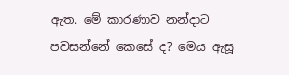ඇත. මේ කාරණාව නන්දාට පවසන්නේ කෙසේ ද? මෙය ඇසූ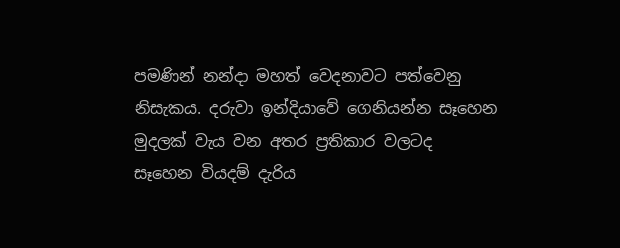පමණින් නන්දා මහත් වෙදනාවට පත්වෙනු නිසැකය. දරුවා ඉන්දියාවේ ගෙනියන්න සෑහෙන මුදලක් වැය වන අතර ප්‍රතිකාර වලටද සෑහෙන වියදම් දැරිය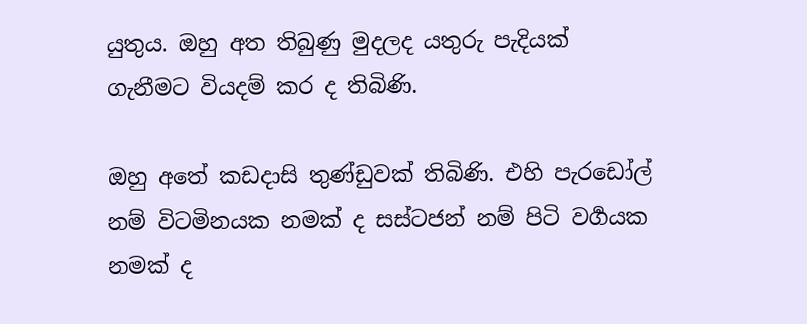යුතුය. ඔහු අත තිබුණු මුදලද යතුරු පැදියක් ගැනීමට වියදම් කර ද තිබිණි.

ඔහු අතේ කඩදාසි තුණ්ඩුවක් තිබිණි. එහි පැරඩෝල් නම් විටමිනයක නමක් ද සස්ටජන් නම් පිටි වර්‍ගයක නමක් ද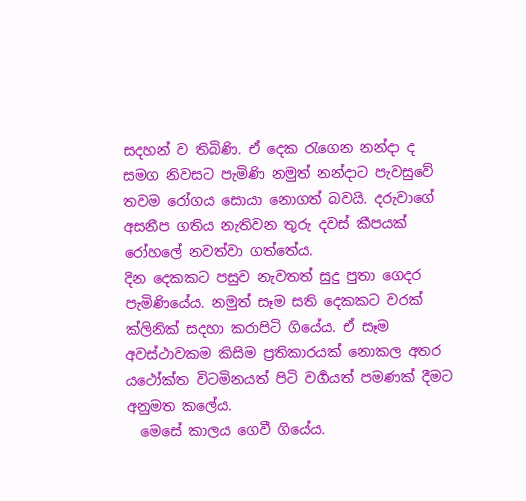සදහන් ව තිබිණි. ඒ දෙක රැගෙන නන්දා ද සමග නිවසට පැමිණි නමුත් නන්දාට පැවසුවේ තවම රෝගය සොයා නොගත් බවයි. දරුවාගේ අසනීප ගතිය නැතිවන තුරු දවස් කීපයක් රෝහලේ නවත්වා ගත්තේය.
දින දෙකකට පසුව නැවතත් සුදු පුතා ගෙදර පැමිණියේය. නමුත් සෑම සති දෙකකට වරක් ක්ලිනික් සදහා කරාපිටි ගියේය. ඒ සෑම අවස්ථාවකම කිසිම ප්‍රතිකාරයක් නොකල අතර යථෝක්ත විටමිනයත් පිටි වර්‍ගයත් පමණක් දීමට අනුමත කලේය.
  මෙසේ කාලය ගෙවී ගියේය.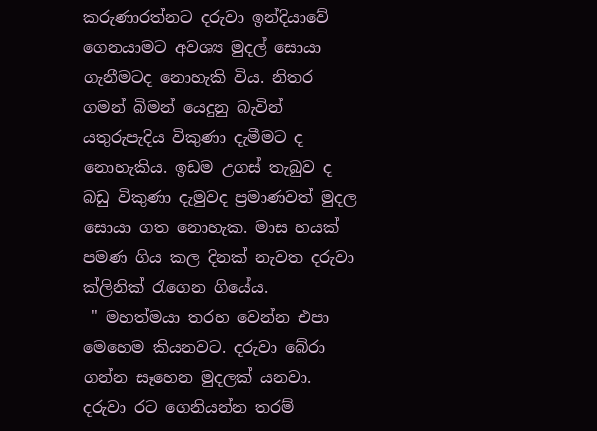කරුණාරත්නට දරුවා ඉන්දියාවේ ගෙනයාමට අවශ්‍ය මුදල් සොයා ගැනීමටද නොහැකි විය. නිතර ගමන් බිමන් යෙදුනු බැවින් යතුරුපැදිය විකුණා දැමීමට ද නොහැකිය. ඉඩම උගස් තැබුව ද බඩු විකුණා දැමුවද ප්‍රමාණවත් මුදල සොයා ගත නොහැක. මාස හයක් පමණ ගිය කල දිනක් නැවත දරුවා ක්ලිනික් රැගෙන ගියේය.
 " මහත්මයා තරහ වෙන්න එපා මෙහෙම කියනවට. දරුවා බේරා ගන්න සෑහෙන මුදලක් යනවා. දරුවා රට ගෙනියන්න තරම්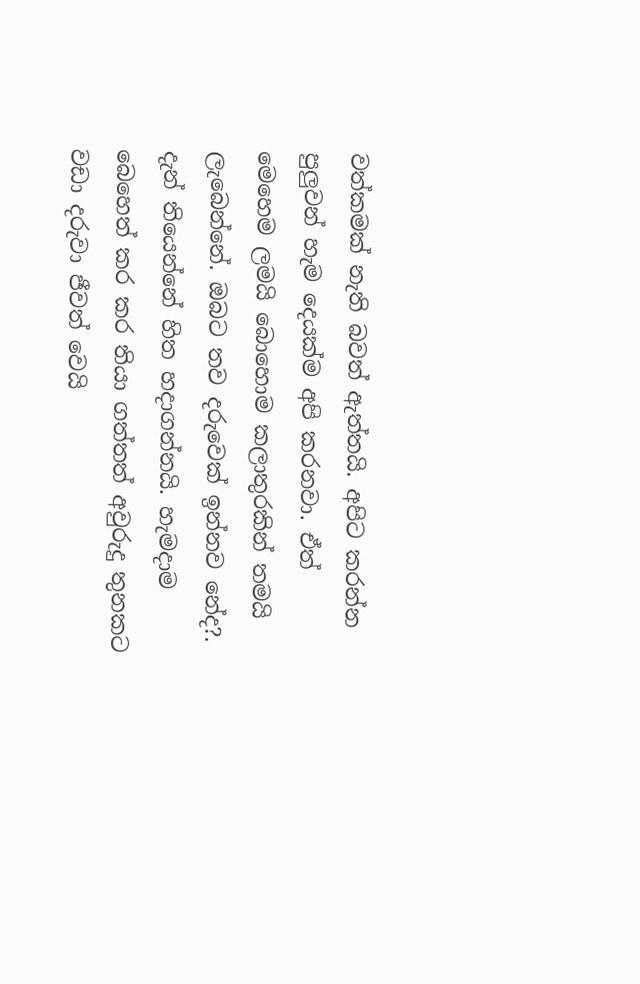වත්කමක් නැති බවත් ඇත්තයි. අපිට කරන්න පුලුවන් හැම දෙයක්ම අපි කරනවා. ඒත් මෙහෙම ලමයි බොහොම කලාතුරකින් තමයි ලැබෙන්නේ. ඔබට තව දරුවෙක් ඉන්නව නේද?. දැන් තියෙන්නේ හිත හදාගන්නයි. හැමදාම බෙහෙත් කර කර තියා ගත්තත් අවුරුදු තුනකට වඩා දරුවා ජීවත් වෙයි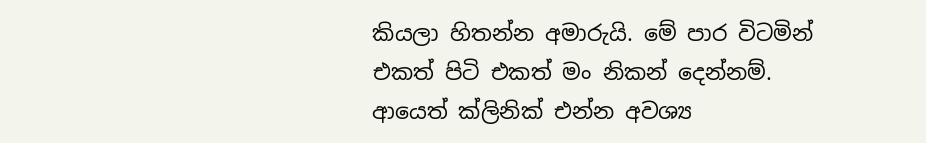කියලා හිතන්න අමාරුයි. මේ පාර විටමින් එකත් පිටි එකත් මං නිකන් දෙන්නම්. ආයෙත් ක්ලිනික් එන්න අවශ්‍ය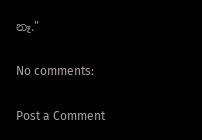නෑ."

No comments:

Post a Comment